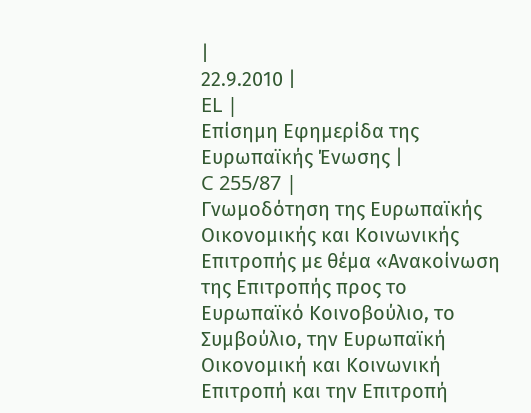|
22.9.2010 |
EL |
Επίσημη Εφημερίδα της Ευρωπαϊκής Ένωσης |
C 255/87 |
Γνωμοδότηση της Ευρωπαϊκής Οικονομικής και Κοινωνικής Επιτροπής με θέμα «Ανακοίνωση της Επιτροπής προς το Ευρωπαϊκό Κοινοβούλιο, το Συμβούλιο, την Ευρωπαϊκή Οικονομική και Κοινωνική Επιτροπή και την Επιτροπή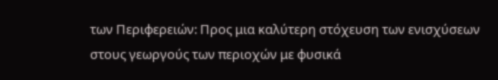των Περιφερειών: Προς μια καλύτερη στόχευση των ενισχύσεων στους γεωργούς των περιοχών με φυσικά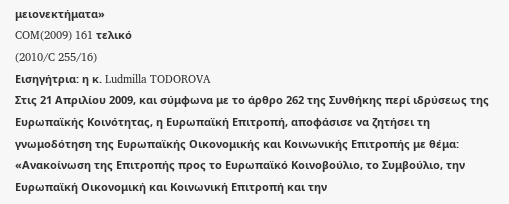μειονεκτήματα»
COM(2009) 161 τελικό
(2010/C 255/16)
Εισηγήτρια: η κ. Ludmilla TODOROVA
Στις 21 Απριλίου 2009, και σύμφωνα με το άρθρο 262 της Συνθήκης περί ιδρύσεως της Ευρωπαϊκής Κοινότητας, η Ευρωπαϊκή Επιτροπή, αποφάσισε να ζητήσει τη γνωμοδότηση της Ευρωπαϊκής Οικονομικής και Κοινωνικής Επιτροπής με θέμα:
«Ανακοίνωση της Επιτροπής προς το Ευρωπαϊκό Κοινοβούλιο, το Συμβούλιο, την Ευρωπαϊκή Οικονομική και Κοινωνική Επιτροπή και την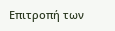Επιτροπή των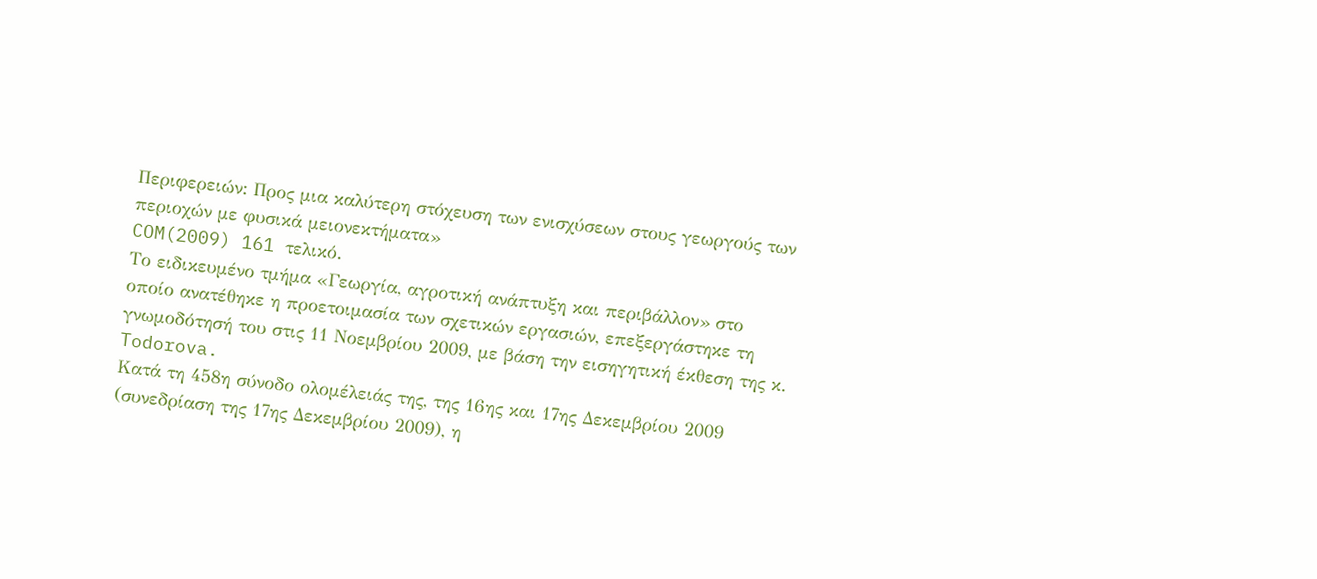Περιφερειών: Προς μια καλύτερη στόχευση των ενισχύσεων στους γεωργούς των περιοχών με φυσικά μειονεκτήματα»
COM(2009) 161 τελικό.
Το ειδικευμένο τμήμα «Γεωργία, αγροτική ανάπτυξη και περιβάλλον» στο οποίο ανατέθηκε η προετοιμασία των σχετικών εργασιών, επεξεργάστηκε τη γνωμοδότησή του στις 11 Νοεμβρίου 2009, με βάση την εισηγητική έκθεση της κ. Todorova.
Κατά τη 458η σύνοδο ολομέλειάς της, της 16ης και 17ης Δεκεμβρίου 2009 (συνεδρίαση της 17ης Δεκεμβρίου 2009), η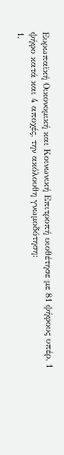Ευρωπαϊκή Οικονομική και Κοινωνική Επιτροπή υιοθέτησε με 81 ψήφους υπέρ, 1 ψήφο κατά και 4 αποχές, την ακόλουθη γνωμοδότηση:
1.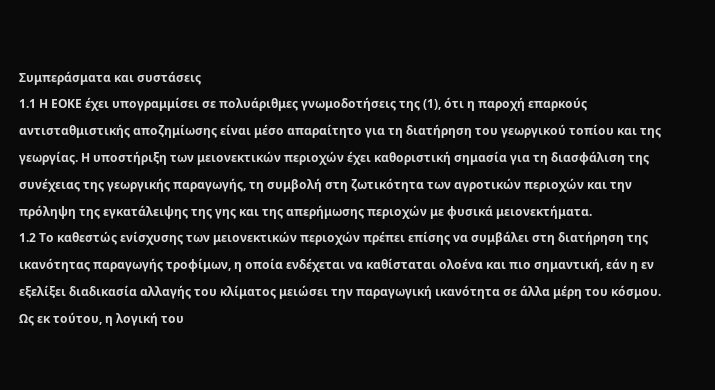Συμπεράσματα και συστάσεις
1.1 Η ΕΟΚΕ έχει υπογραμμίσει σε πολυάριθμες γνωμοδοτήσεις της (1), ότι η παροχή επαρκούς αντισταθμιστικής αποζημίωσης είναι μέσο απαραίτητο για τη διατήρηση του γεωργικού τοπίου και της γεωργίας. Η υποστήριξη των μειονεκτικών περιοχών έχει καθοριστική σημασία για τη διασφάλιση της συνέχειας της γεωργικής παραγωγής, τη συμβολή στη ζωτικότητα των αγροτικών περιοχών και την πρόληψη της εγκατάλειψης της γης και της απερήμωσης περιοχών με φυσικά μειονεκτήματα.
1.2 Το καθεστώς ενίσχυσης των μειονεκτικών περιοχών πρέπει επίσης να συμβάλει στη διατήρηση της ικανότητας παραγωγής τροφίμων, η οποία ενδέχεται να καθίσταται ολοένα και πιο σημαντική, εάν η εν εξελίξει διαδικασία αλλαγής του κλίματος μειώσει την παραγωγική ικανότητα σε άλλα μέρη του κόσμου. Ως εκ τούτου, η λογική του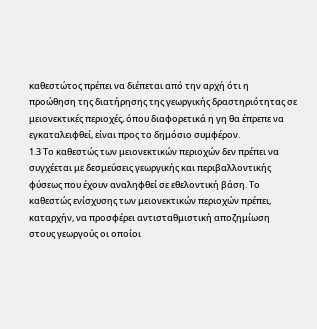καθεστώτος πρέπει να διέπεται από την αρχή ότι η προώθηση της διατήρησης της γεωργικής δραστηριότητας σε μειονεκτικές περιοχές, όπου διαφορετικά η γη θα έπρεπε να εγκαταλειφθεί, είναι προς το δημόσιο συμφέρον.
1.3 Το καθεστώς των μειονεκτικών περιοχών δεν πρέπει να συγχέεται με δεσμεύσεις γεωργικής και περιβαλλοντικής φύσεως που έχουν αναληφθεί σε εθελοντική βάση. Το καθεστώς ενίσχυσης των μειονεκτικών περιοχών πρέπει, καταρχήν, να προσφέρει αντισταθμιστική αποζημίωση στους γεωργούς οι οποίοι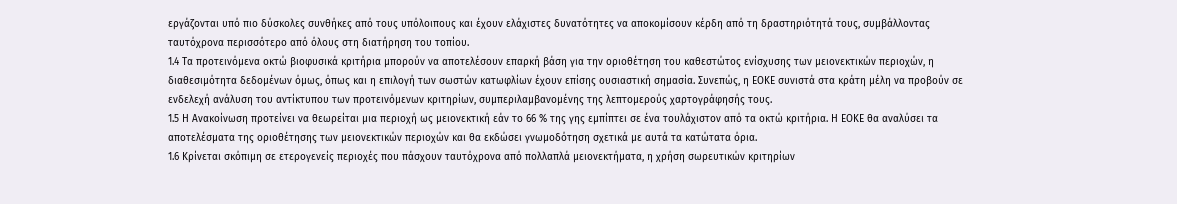εργάζονται υπό πιο δύσκολες συνθήκες από τους υπόλοιπους και έχουν ελάχιστες δυνατότητες να αποκομίσουν κέρδη από τη δραστηριότητά τους, συμβάλλοντας ταυτόχρονα περισσότερο από όλους στη διατήρηση του τοπίου.
1.4 Τα προτεινόμενα οκτώ βιοφυσικά κριτήρια μπορούν να αποτελέσουν επαρκή βάση για την οριοθέτηση του καθεστώτος ενίσχυσης των μειονεκτικών περιοχών, η διαθεσιμότητα δεδομένων όμως, όπως και η επιλογή των σωστών κατωφλίων έχουν επίσης ουσιαστική σημασία. Συνεπώς, η ΕΟΚΕ συνιστά στα κράτη μέλη να προβούν σε ενδελεχή ανάλυση του αντίκτυπου των προτεινόμενων κριτηρίων, συμπεριλαμβανομένης της λεπτομερούς χαρτογράφησής τους.
1.5 Η Ανακοίνωση προτείνει να θεωρείται μια περιοχή ως μειονεκτική εάν το 66 % της γης εμπίπτει σε ένα τουλάχιστον από τα οκτώ κριτήρια. Η ΕΟΚΕ θα αναλύσει τα αποτελέσματα της οριοθέτησης των μειονεκτικών περιοχών και θα εκδώσει γνωμοδότηση σχετικά με αυτά τα κατώτατα όρια.
1.6 Κρίνεται σκόπιμη σε ετερογενείς περιοχές που πάσχουν ταυτόχρονα από πολλαπλά μειονεκτήματα, η χρήση σωρευτικών κριτηρίων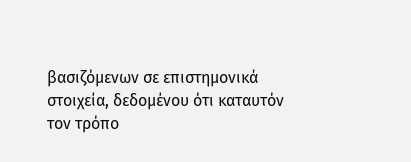βασιζόμενων σε επιστημονικά στοιχεία, δεδομένου ότι καταυτόν τον τρόπο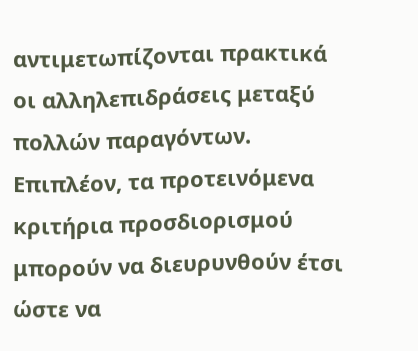αντιμετωπίζονται πρακτικά οι αλληλεπιδράσεις μεταξύ πολλών παραγόντων. Επιπλέον, τα προτεινόμενα κριτήρια προσδιορισμού μπορούν να διευρυνθούν έτσι ώστε να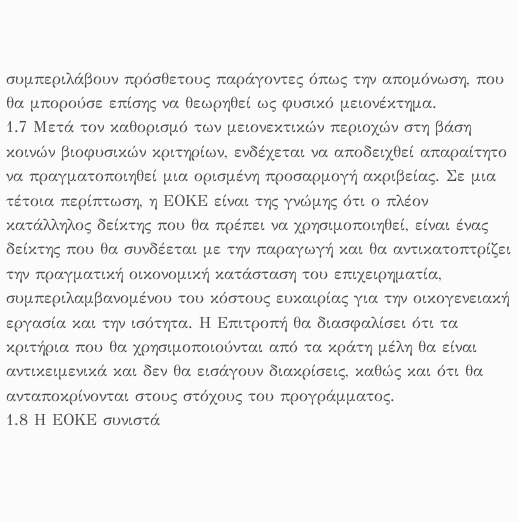συμπεριλάβουν πρόσθετους παράγοντες όπως την απομόνωση, που θα μπορούσε επίσης να θεωρηθεί ως φυσικό μειονέκτημα.
1.7 Μετά τον καθορισμό των μειονεκτικών περιοχών στη βάση κοινών βιοφυσικών κριτηρίων, ενδέχεται να αποδειχθεί απαραίτητο να πραγματοποιηθεί μια ορισμένη προσαρμογή ακριβείας. Σε μια τέτοια περίπτωση, η ΕΟΚΕ είναι της γνώμης ότι ο πλέον κατάλληλος δείκτης που θα πρέπει να χρησιμοποιηθεί, είναι ένας δείκτης που θα συνδέεται με την παραγωγή και θα αντικατοπτρίζει την πραγματική οικονομική κατάσταση του επιχειρηματία, συμπεριλαμβανομένου του κόστους ευκαιρίας για την οικογενειακή εργασία και την ισότητα. Η Επιτροπή θα διασφαλίσει ότι τα κριτήρια που θα χρησιμοποιούνται από τα κράτη μέλη θα είναι αντικειμενικά και δεν θα εισάγουν διακρίσεις, καθώς και ότι θα ανταποκρίνονται στους στόχους του προγράμματος.
1.8 Η ΕΟΚΕ συνιστά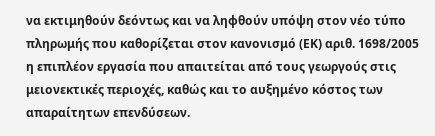να εκτιμηθούν δεόντως και να ληφθούν υπόψη στον νέο τύπο πληρωμής που καθορίζεται στον κανονισμό (ΕΚ) αριθ. 1698/2005 η επιπλέον εργασία που απαιτείται από τους γεωργούς στις μειονεκτικές περιοχές, καθώς και το αυξημένο κόστος των απαραίτητων επενδύσεων.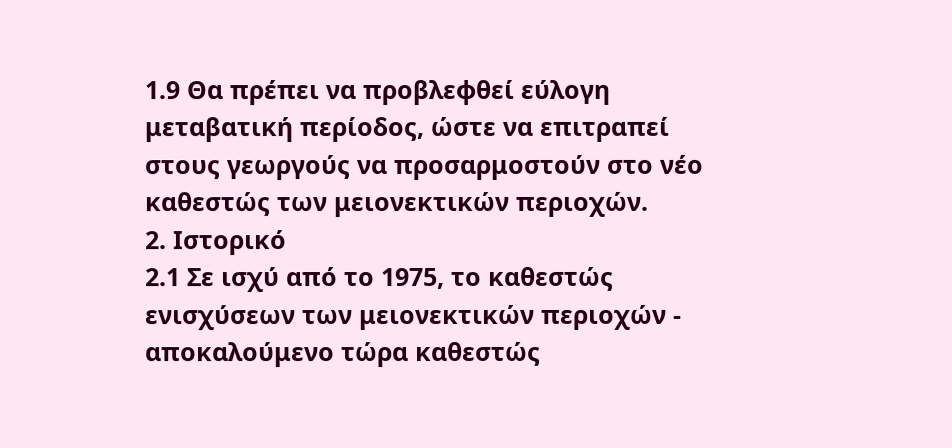1.9 Θα πρέπει να προβλεφθεί εύλογη μεταβατική περίοδος, ώστε να επιτραπεί στους γεωργούς να προσαρμοστούν στο νέο καθεστώς των μειονεκτικών περιοχών.
2. Ιστορικό
2.1 Σε ισχύ από το 1975, το καθεστώς ενισχύσεων των μειονεκτικών περιοχών - αποκαλούμενο τώρα καθεστώς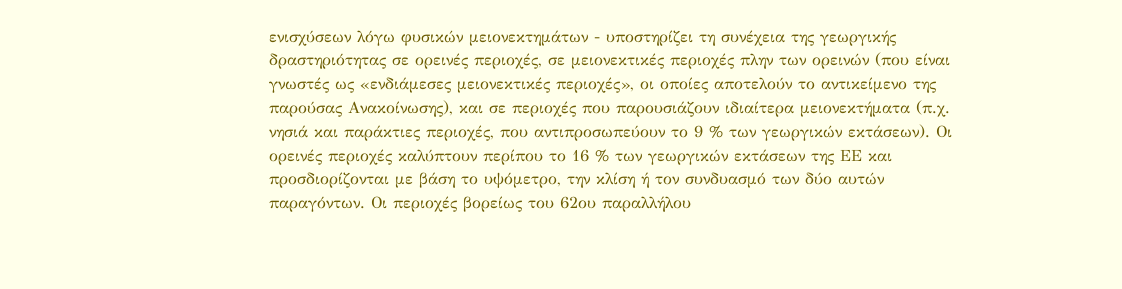ενισχύσεων λόγω φυσικών μειονεκτημάτων - υποστηρίζει τη συνέχεια της γεωργικής δραστηριότητας σε ορεινές περιοχές, σε μειονεκτικές περιοχές πλην των ορεινών (που είναι γνωστές ως «ενδιάμεσες μειονεκτικές περιοχές», οι οποίες αποτελούν το αντικείμενο της παρούσας Ανακοίνωσης), και σε περιοχές που παρουσιάζουν ιδιαίτερα μειονεκτήματα (π.χ. νησιά και παράκτιες περιοχές, που αντιπροσωπεύουν το 9 % των γεωργικών εκτάσεων). Οι ορεινές περιοχές καλύπτουν περίπου το 16 % των γεωργικών εκτάσεων της ΕΕ και προσδιορίζονται με βάση το υψόμετρο, την κλίση ή τον συνδυασμό των δύο αυτών παραγόντων. Οι περιοχές βορείως του 62ου παραλλήλου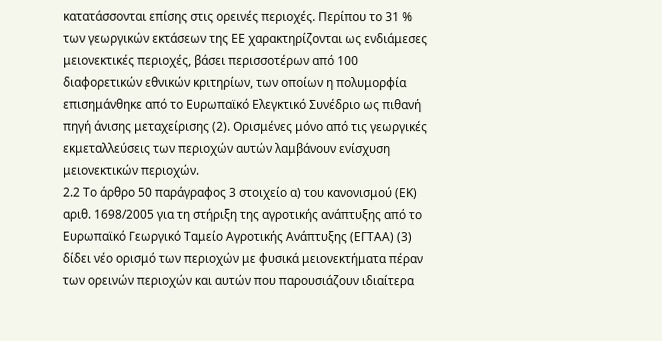κατατάσσονται επίσης στις ορεινές περιοχές. Περίπου το 31 % των γεωργικών εκτάσεων της ΕΕ χαρακτηρίζονται ως ενδιάμεσες μειονεκτικές περιοχές, βάσει περισσοτέρων από 100 διαφορετικών εθνικών κριτηρίων, των οποίων η πολυμορφία επισημάνθηκε από το Ευρωπαϊκό Ελεγκτικό Συνέδριο ως πιθανή πηγή άνισης μεταχείρισης (2). Ορισμένες μόνο από τις γεωργικές εκμεταλλεύσεις των περιοχών αυτών λαμβάνουν ενίσχυση μειονεκτικών περιοχών.
2.2 Το άρθρο 50 παράγραφος 3 στοιχείο α) του κανονισμού (ΕΚ) αριθ. 1698/2005 για τη στήριξη της αγροτικής ανάπτυξης από το Ευρωπαϊκό Γεωργικό Ταμείο Αγροτικής Ανάπτυξης (ΕΓΤΑΑ) (3) δίδει νέο ορισμό των περιοχών με φυσικά μειονεκτήματα πέραν των ορεινών περιοχών και αυτών που παρουσιάζουν ιδιαίτερα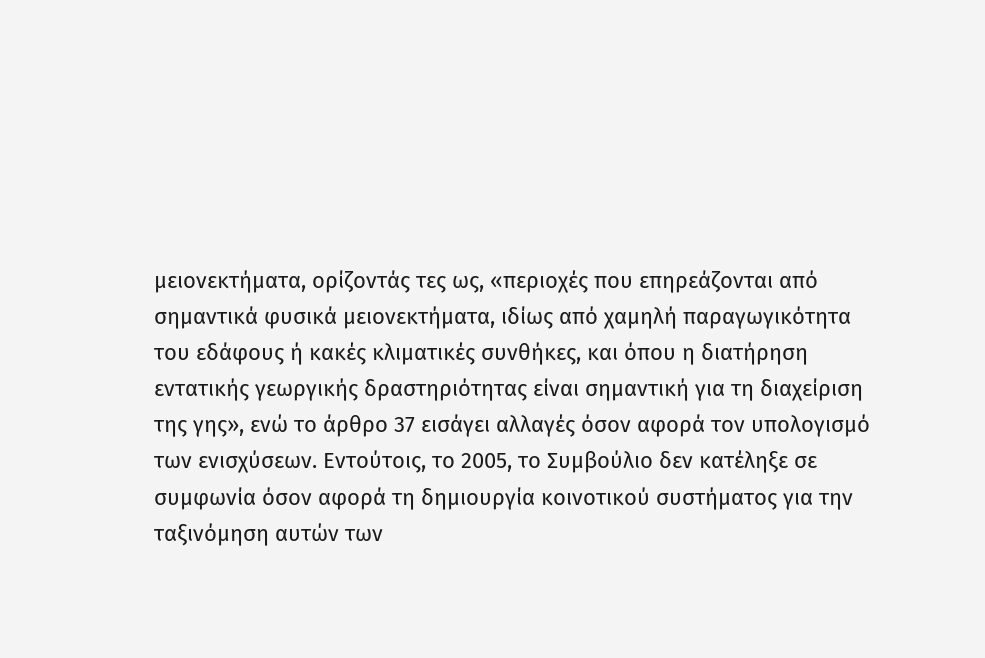μειονεκτήματα, ορίζοντάς τες ως, «περιοχές που επηρεάζονται από σημαντικά φυσικά μειονεκτήματα, ιδίως από χαμηλή παραγωγικότητα του εδάφους ή κακές κλιματικές συνθήκες, και όπου η διατήρηση εντατικής γεωργικής δραστηριότητας είναι σημαντική για τη διαχείριση της γης», ενώ το άρθρο 37 εισάγει αλλαγές όσον αφορά τον υπολογισμό των ενισχύσεων. Εντούτοις, το 2005, το Συμβούλιο δεν κατέληξε σε συμφωνία όσον αφορά τη δημιουργία κοινοτικού συστήματος για την ταξινόμηση αυτών των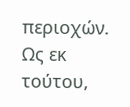περιοχών. Ως εκ τούτου,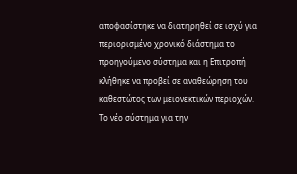αποφασίστηκε να διατηρηθεί σε ισχύ για περιορισμένο χρονικό διάστημα το προηγούμενο σύστημα και η Επιτροπή κλήθηκε να προβεί σε αναθεώρηση του καθεστώτος των μειονεκτικών περιοχών. Το νέο σύστημα για την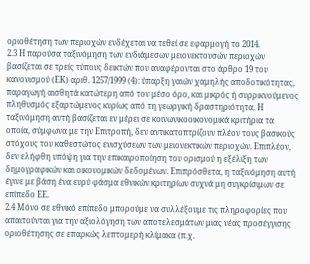οριοθέτηση των περιοχών ενδέχεται να τεθεί σε εφαρμογή το 2014.
2.3 Η παρούσα ταξινόμηση των ενδιάμεσων μειονεκτουσών περιοχών βασίζεται σε τρείς τύπους δεικτών που αναφέρονται στο άρθρο 19 του κανονισμού (ΕΚ) αριθ. 1257/1999 (4): ύπαρξη γαιών χαμηλής αποδοτικότητας, παραγωγή αισθητά κατώτερη από τον μέσο όρο, και μικρός ή συρρικνούμενος πληθυσμός εξαρτώμενος κυρίως από τη γεωργική δραστηριότητα. Η ταξινόμηση αυτή βασίζεται εν μέρει σε κοινωνικοοικονομικά κριτήρια τα οποία, σύμφωνα με την Επιτροπή, δεν αντικατοπτρίζουν πλέον τους βασικούς στόχους του καθεστώτος ενισχύσεων των μειονεκτικών περιοχών. Επιπλέον, δεν ελήφθη υπόψη για την επικαιροποίηση του ορισμού η εξέλιξη των δημογραφικών και οικονομικών δεδομένων. Επιπρόσθετα, η ταξινόμηση αυτή έγινε με βάση ένα ευρύ φάσμα εθνικών κριτηρίων συχνά μη συγκρίσιμων σε επίπεδο ΕΕ.
2.4 Μόνο σε εθνικό επίπεδο μπορούμε να συλλέξουμε τις πληροφορίες που απαιτούνται για την αξιολόγηση των αποτελεσμάτων μιας νέας προσέγγισης οριοθέτησης σε επαρκώς λεπτομερή κλίμακα (π.χ.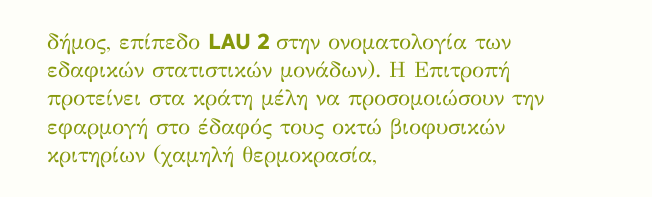δήμος, επίπεδο LAU 2 στην ονοματολογία των εδαφικών στατιστικών μονάδων). Η Επιτροπή προτείνει στα κράτη μέλη να προσομοιώσουν την εφαρμογή στο έδαφός τους οκτώ βιοφυσικών κριτηρίων (χαμηλή θερμοκρασία,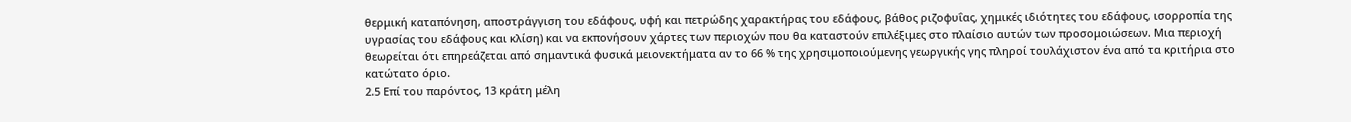θερμική καταπόνηση, αποστράγγιση του εδάφους, υφή και πετρώδης χαρακτήρας του εδάφους, βάθος ριζοφυΐας, χημικές ιδιότητες του εδάφους, ισορροπία της υγρασίας του εδάφους και κλίση) και να εκπονήσουν χάρτες των περιοχών που θα καταστούν επιλέξιμες στο πλαίσιο αυτών των προσομοιώσεων. Μια περιοχή θεωρείται ότι επηρεάζεται από σημαντικά φυσικά μειονεκτήματα αν το 66 % της χρησιμοποιούμενης γεωργικής γης πληροί τουλάχιστον ένα από τα κριτήρια στο κατώτατο όριο.
2.5 Επί του παρόντος, 13 κράτη μέλη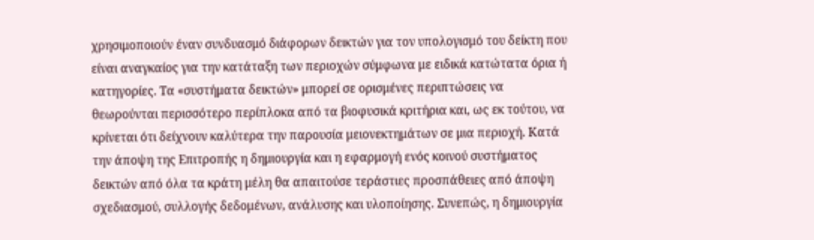χρησιμοποιούν έναν συνδυασμό διάφορων δεικτών για τον υπολογισμό του δείκτη που είναι αναγκαίος για την κατάταξη των περιοχών σύμφωνα με ειδικά κατώτατα όρια ή κατηγορίες. Τα «συστήματα δεικτών» μπορεί σε ορισμένες περιπτώσεις να θεωρούνται περισσότερο περίπλοκα από τα βιοφυσικά κριτήρια και, ως εκ τούτου, να κρίνεται ότι δείχνουν καλύτερα την παρουσία μειονεκτημάτων σε μια περιοχή. Κατά την άποψη της Επιτροπής η δημιουργία και η εφαρμογή ενός κοινού συστήματος δεικτών από όλα τα κράτη μέλη θα απαιτούσε τεράστιες προσπάθειες από άποψη σχεδιασμού, συλλογής δεδομένων, ανάλυσης και υλοποίησης. Συνεπώς, η δημιουργία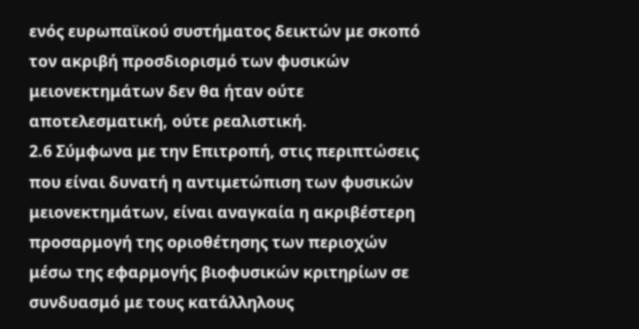ενός ευρωπαϊκού συστήματος δεικτών με σκοπό τον ακριβή προσδιορισμό των φυσικών μειονεκτημάτων δεν θα ήταν ούτε αποτελεσματική, ούτε ρεαλιστική.
2.6 Σύμφωνα με την Επιτροπή, στις περιπτώσεις που είναι δυνατή η αντιμετώπιση των φυσικών μειονεκτημάτων, είναι αναγκαία η ακριβέστερη προσαρμογή της οριοθέτησης των περιοχών μέσω της εφαρμογής βιοφυσικών κριτηρίων σε συνδυασμό με τους κατάλληλους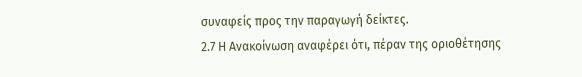συναφείς προς την παραγωγή δείκτες.
2.7 Η Ανακοίνωση αναφέρει ότι, πέραν της οριοθέτησης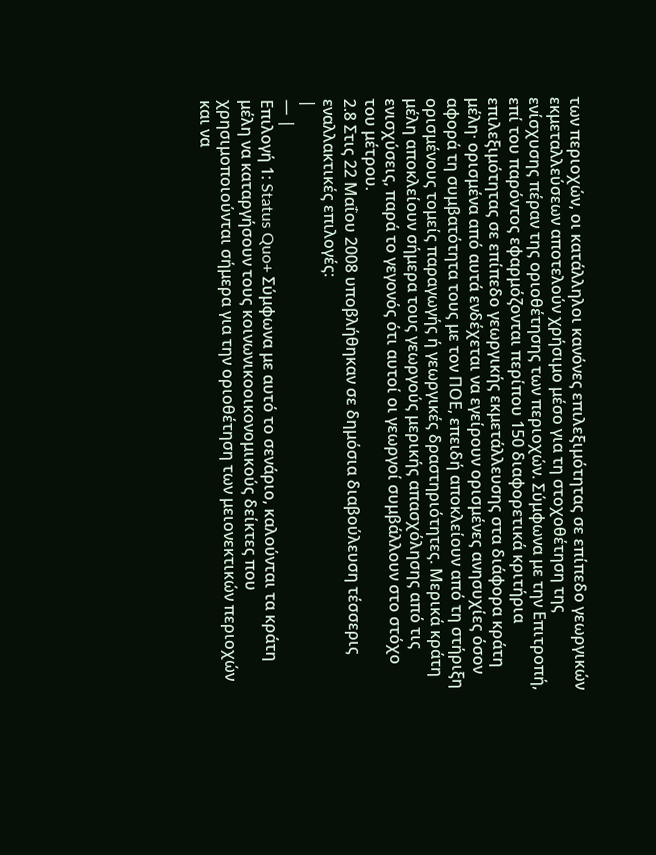των περιοχών, οι κατάλληλοι κανόνες επιλεξιμότητας σε επίπεδο γεωργικών εκμεταλλεύσεων αποτελούν χρήσιμο μέσο για τη στοχοθέτηση της ενίσχυσης πέραν της οριοθέτησης των περιοχών. Σύμφωνα με την Επιτροπή, επί του παρόντος εφαρμόζονται περίπου 150 διαφορετικά κριτήρια επιλεξιμότητας σε επίπεδο γεωργικής εκμετάλλευσης στα διάφορα κράτη μέλη· ορισμένα από αυτά ενδέχεται να εγείρουν ορισμένες ανησυχίες όσον αφορά τη συμβατότητα τους με τον ΠΟΕ, επειδή αποκλείουν από τη στήριξη ορισμένους τομείς παραγωγής ή γεωργικές δραστηριότητες. Μερικά κράτη μέλη αποκλείουν σήμερα τους γεωργούς μερικής απασχόλησης από τις ενισχύσεις, παρά το γεγονός ότι αυτοί οι γεωργοί συμβάλλουν στο στόχο του μέτρου.
2.8 Στις 22 Μαΐου 2008 υποβλήθηκαν σε δημόσια διαβούλευση τέσσερις εναλλακτικές επιλογές:
|
— |
Επιλογή 1: Status Quo+ Σύμφωνα με αυτό το σενάριο, καλούνται τα κράτη μέλη να καταργήσουν τους κοινωνικοοικονομικούς δείκτες που χρησιμοποιούνται σήμερα για την οριοθέτηση των μειονεκτικών περιοχών και να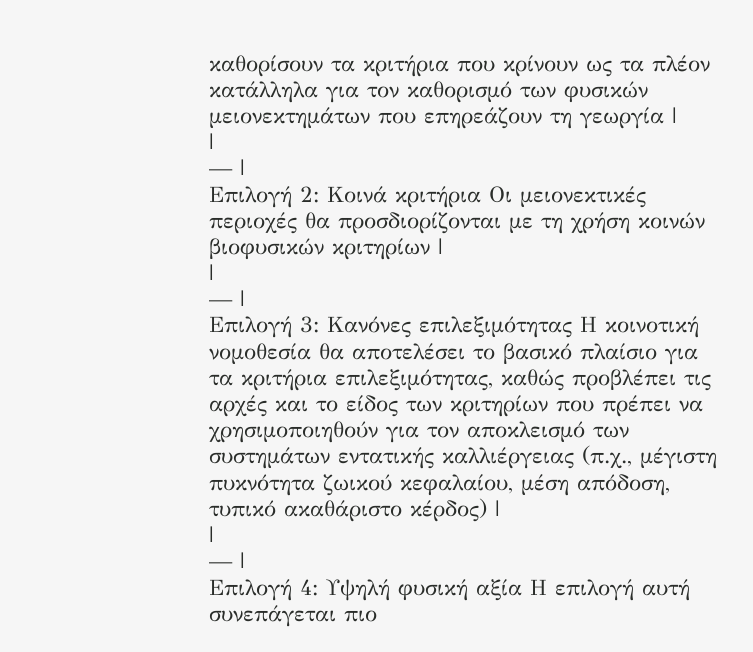καθορίσουν τα κριτήρια που κρίνουν ως τα πλέον κατάλληλα για τον καθορισμό των φυσικών μειονεκτημάτων που επηρεάζουν τη γεωργία |
|
— |
Επιλογή 2: Κοινά κριτήρια Οι μειονεκτικές περιοχές θα προσδιορίζονται με τη χρήση κοινών βιοφυσικών κριτηρίων |
|
— |
Επιλογή 3: Κανόνες επιλεξιμότητας Η κοινοτική νομοθεσία θα αποτελέσει το βασικό πλαίσιο για τα κριτήρια επιλεξιμότητας, καθώς προβλέπει τις αρχές και το είδος των κριτηρίων που πρέπει να χρησιμοποιηθούν για τον αποκλεισμό των συστημάτων εντατικής καλλιέργειας (π.χ., μέγιστη πυκνότητα ζωικού κεφαλαίου, μέση απόδοση, τυπικό ακαθάριστο κέρδος) |
|
— |
Επιλογή 4: Υψηλή φυσική αξία Η επιλογή αυτή συνεπάγεται πιο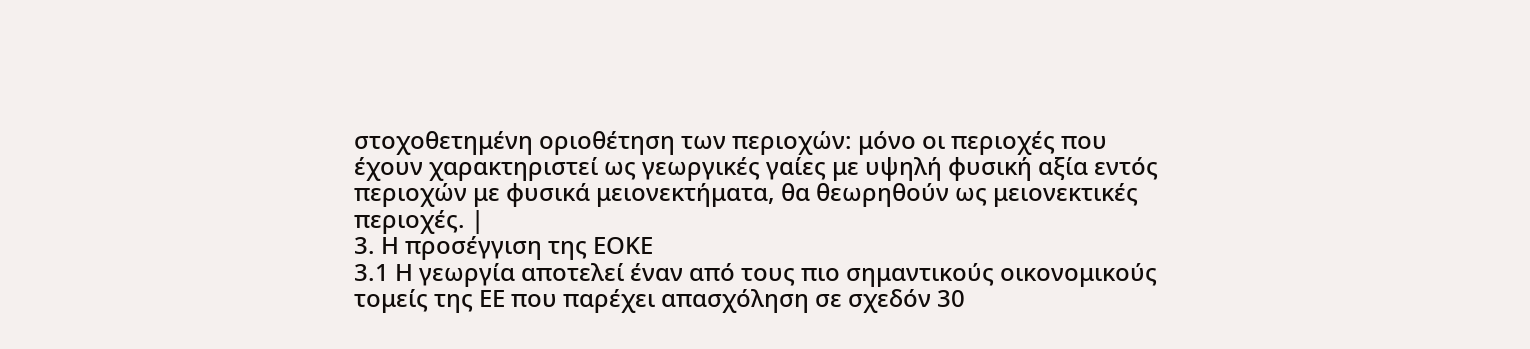στοχοθετημένη οριοθέτηση των περιοχών: μόνο οι περιοχές που έχουν χαρακτηριστεί ως γεωργικές γαίες με υψηλή φυσική αξία εντός περιοχών με φυσικά μειονεκτήματα, θα θεωρηθούν ως μειονεκτικές περιοχές. |
3. Η προσέγγιση της ΕΟΚΕ
3.1 Η γεωργία αποτελεί έναν από τους πιο σημαντικούς οικονομικούς τομείς της ΕΕ που παρέχει απασχόληση σε σχεδόν 30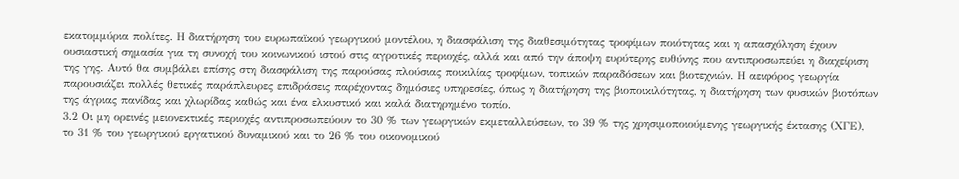εκατομμύρια πολίτες. Η διατήρηση του ευρωπαϊκού γεωργικού μοντέλου, η διασφάλιση της διαθεσιμότητας τροφίμων ποιότητας και η απασχόληση έχουν ουσιαστική σημασία για τη συνοχή του κοινωνικού ιστού στις αγροτικές περιοχές, αλλά και από την άποψη ευρύτερης ευθύνης που αντιπροσωπεύει η διαχείριση της γης. Αυτό θα συμβάλει επίσης στη διασφάλιση της παρούσας πλούσιας ποικιλίας τροφίμων, τοπικών παραδόσεων και βιοτεχνιών. Η αειφόρος γεωργία παρουσιάζει πολλές θετικές παράπλευρες επιδράσεις παρέχοντας δημόσιες υπηρεσίες, όπως η διατήρηση της βιοποικιλότητας, η διατήρηση των φυσικών βιοτόπων της άγριας πανίδας και χλωρίδας καθώς και ένα ελκυστικό και καλά διατηρημένο τοπίο.
3.2 Οι μη ορεινές μειονεκτικές περιοχές αντιπροσωπεύουν το 30 % των γεωργικών εκμεταλλεύσεων, το 39 % της χρησιμοποιούμενης γεωργικής έκτασης (ΧΓΕ), το 31 % του γεωργικού εργατικού δυναμικού και το 26 % του οικονομικού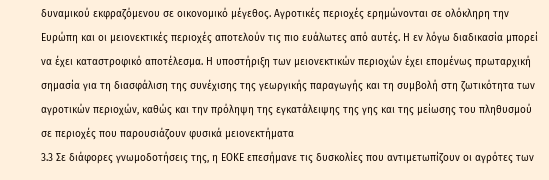δυναμικού εκφραζόμενου σε οικονομικό μέγεθος. Αγροτικές περιοχές ερημώνονται σε ολόκληρη την Ευρώπη και οι μειονεκτικές περιοχές αποτελούν τις πιο ευάλωτες από αυτές. Η εν λόγω διαδικασία μπορεί να έχει καταστροφικό αποτέλεσμα. Η υποστήριξη των μειονεκτικών περιοχών έχει επομένως πρωταρχική σημασία για τη διασφάλιση της συνέχισης της γεωργικής παραγωγής και τη συμβολή στη ζωτικότητα των αγροτικών περιοχών, καθώς και την πρόληψη της εγκατάλειψης της γης και της μείωσης του πληθυσμού σε περιοχές που παρουσιάζουν φυσικά μειονεκτήματα
3.3 Σε διάφορες γνωμοδοτήσεις της, η ΕΟΚΕ επεσήμανε τις δυσκολίες που αντιμετωπίζουν οι αγρότες των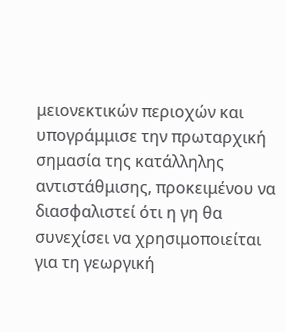μειονεκτικών περιοχών και υπογράμμισε την πρωταρχική σημασία της κατάλληλης αντιστάθμισης, προκειμένου να διασφαλιστεί ότι η γη θα συνεχίσει να χρησιμοποιείται για τη γεωργική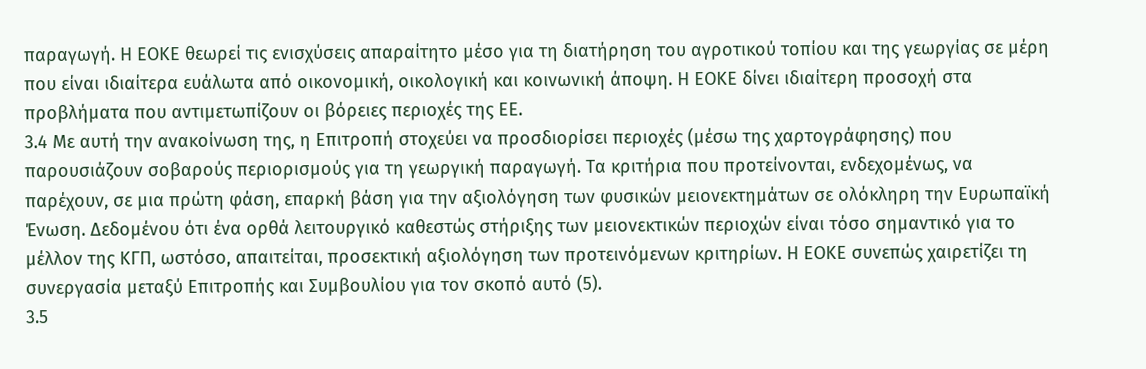παραγωγή. Η ΕΟΚΕ θεωρεί τις ενισχύσεις απαραίτητο μέσο για τη διατήρηση του αγροτικού τοπίου και της γεωργίας σε μέρη που είναι ιδιαίτερα ευάλωτα από οικονομική, οικολογική και κοινωνική άποψη. Η ΕΟΚΕ δίνει ιδιαίτερη προσοχή στα προβλήματα που αντιμετωπίζουν οι βόρειες περιοχές της ΕΕ.
3.4 Με αυτή την ανακοίνωση της, η Επιτροπή στοχεύει να προσδιορίσει περιοχές (μέσω της χαρτογράφησης) που παρουσιάζουν σοβαρούς περιορισμούς για τη γεωργική παραγωγή. Τα κριτήρια που προτείνονται, ενδεχομένως, να παρέχουν, σε μια πρώτη φάση, επαρκή βάση για την αξιολόγηση των φυσικών μειονεκτημάτων σε ολόκληρη την Ευρωπαϊκή Ένωση. Δεδομένου ότι ένα ορθά λειτουργικό καθεστώς στήριξης των μειονεκτικών περιοχών είναι τόσο σημαντικό για το μέλλον της ΚΓΠ, ωστόσο, απαιτείται, προσεκτική αξιολόγηση των προτεινόμενων κριτηρίων. Η ΕΟΚΕ συνεπώς χαιρετίζει τη συνεργασία μεταξύ Επιτροπής και Συμβουλίου για τον σκοπό αυτό (5).
3.5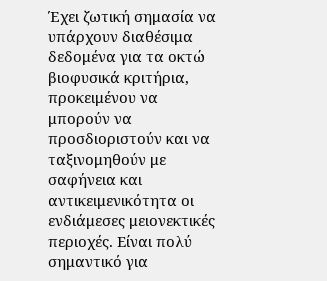Έχει ζωτική σημασία να υπάρχουν διαθέσιμα δεδομένα για τα οκτώ βιοφυσικά κριτήρια, προκειμένου να μπορούν να προσδιοριστούν και να ταξινομηθούν με σαφήνεια και αντικειμενικότητα οι ενδιάμεσες μειονεκτικές περιοχές. Είναι πολύ σημαντικό για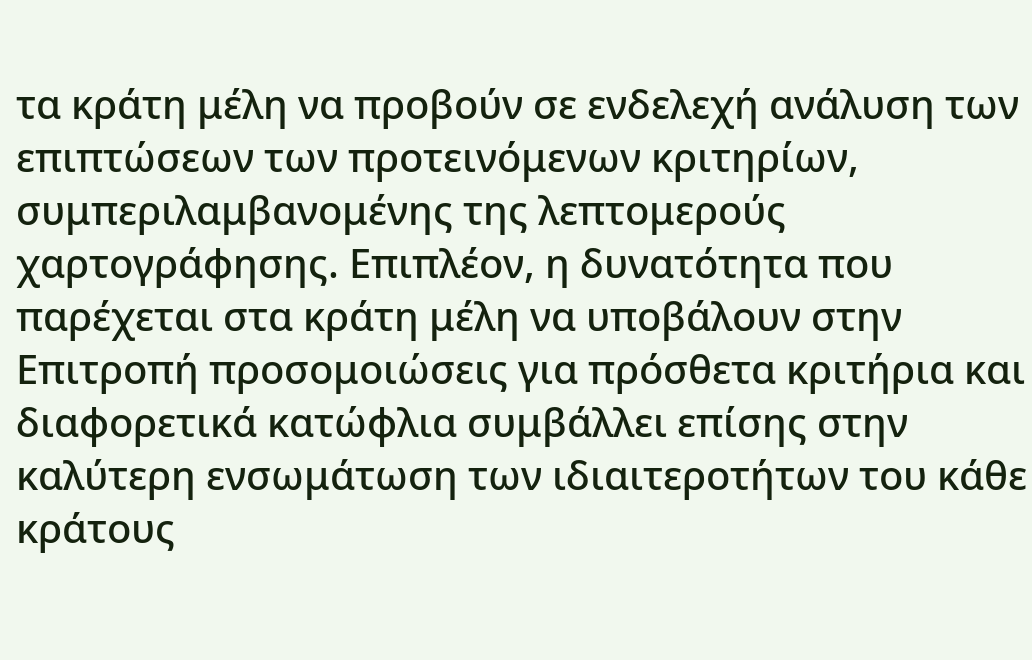τα κράτη μέλη να προβούν σε ενδελεχή ανάλυση των επιπτώσεων των προτεινόμενων κριτηρίων, συμπεριλαμβανομένης της λεπτομερούς χαρτογράφησης. Επιπλέον, η δυνατότητα που παρέχεται στα κράτη μέλη να υποβάλουν στην Επιτροπή προσομοιώσεις για πρόσθετα κριτήρια και διαφορετικά κατώφλια συμβάλλει επίσης στην καλύτερη ενσωμάτωση των ιδιαιτεροτήτων του κάθε κράτους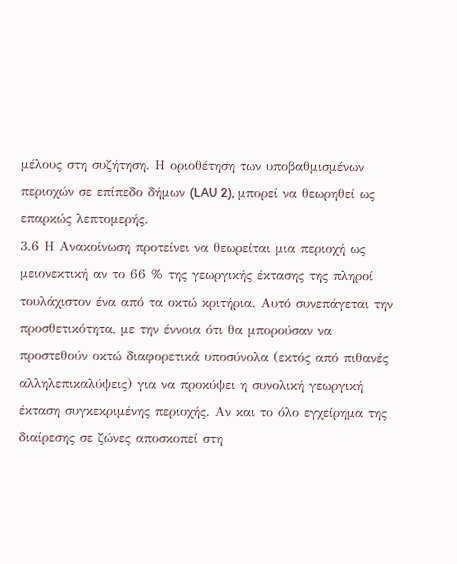μέλους στη συζήτηση. Η οριοθέτηση των υποβαθμισμένων περιοχών σε επίπεδο δήμων (LAU 2), μπορεί να θεωρηθεί ως επαρκώς λεπτομερής.
3.6 Η Ανακοίνωση προτείνει να θεωρείται μια περιοχή ως μειονεκτική αν το 66 % της γεωργικής έκτασης της πληροί τουλάχιστον ένα από τα οκτώ κριτήρια. Αυτό συνεπάγεται την προσθετικότητα, με την έννοια ότι θα μπορούσαν να προστεθούν οκτώ διαφορετικά υποσύνολα (εκτός από πιθανές αλληλεπικαλύψεις) για να προκύψει η συνολική γεωργική έκταση συγκεκριμένης περιοχής. Αν και το όλο εγχείρημα της διαίρεσης σε ζώνες αποσκοπεί στη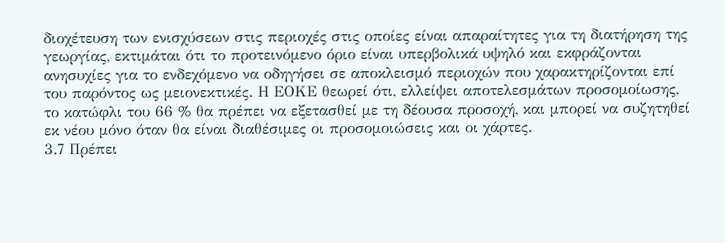διοχέτευση των ενισχύσεων στις περιοχές στις οποίες είναι απαραίτητες για τη διατήρηση της γεωργίας, εκτιμάται ότι το προτεινόμενο όριο είναι υπερβολικά υψηλό και εκφράζονται ανησυχίες για το ενδεχόμενο να οδηγήσει σε αποκλεισμό περιοχών που χαρακτηρίζονται επί του παρόντος ως μειονεκτικές. Η ΕΟΚΕ θεωρεί ότι, ελλείψει αποτελεσμάτων προσομοίωσης, το κατώφλι του 66 % θα πρέπει να εξετασθεί με τη δέουσα προσοχή, και μπορεί να συζητηθεί εκ νέου μόνο όταν θα είναι διαθέσιμες οι προσομοιώσεις και οι χάρτες.
3.7 Πρέπει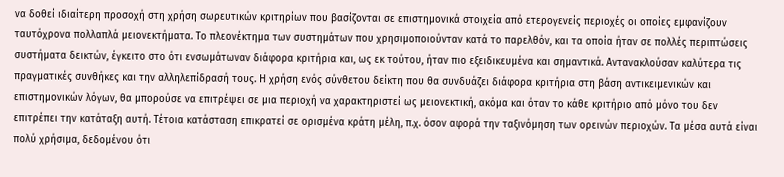να δοθεί ιδιαίτερη προσοχή στη χρήση σωρευτικών κριτηρίων που βασίζονται σε επιστημονικά στοιχεία από ετερογενείς περιοχές οι οποίες εμφανίζουν ταυτόχρονα πολλαπλά μειονεκτήματα. Το πλεονέκτημα των συστημάτων που χρησιμοποιούνταν κατά το παρελθόν, και τα οποία ήταν σε πολλές περιπτώσεις συστήματα δεικτών, έγκειτο στο ότι ενσωμάτωναν διάφορα κριτήρια και, ως εκ τούτου, ήταν πιο εξειδικευμένα και σημαντικά. Αντανακλούσαν καλύτερα τις πραγματικές συνθήκες και την αλληλεπίδρασή τους. Η χρήση ενός σύνθετου δείκτη που θα συνδυάζει διάφορα κριτήρια στη βάση αντικειμενικών και επιστημονικών λόγων, θα μπορούσε να επιτρέψει σε μια περιοχή να χαρακτηριστεί ως μειονεκτική, ακόμα και όταν το κάθε κριτήριο από μόνο του δεν επιτρέπει την κατάταξη αυτή. Τέτοια κατάσταση επικρατεί σε ορισμένα κράτη μέλη, π.χ. όσον αφορά την ταξινόμηση των ορεινών περιοχών. Τα μέσα αυτά είναι πολύ χρήσιμα, δεδομένου ότι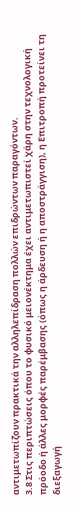αντιμετωπίζουν πρακτικά την αλληλεπίδραση πολλών επιδρώντων παραγόντων.
3.8 Στις περιπτώσεις όπου το φυσικό μειονέκτημα έχει αντιμετωπιστεί χάρη στην τεχνολογική πρόοδο ή άλλες μορφές παρέμβασης (όπως η άρδευση ή η αποστράγγιση), η Επιτροπή προτείνει τη διεξαγωγή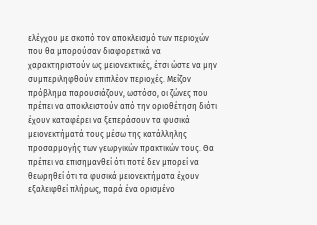ελέγχου με σκοπό τον αποκλεισμό των περιοχών που θα μπορούσαν διαφορετικά να χαρακτηριστούν ως μειονεκτικές, έτσι ώστε να μην συμπεριληφθούν επιπλέον περιοχές. Μείζον πρόβλημα παρουσιάζουν, ωστόσο, οι ζώνες που πρέπει να αποκλειστούν από την οριοθέτηση διότι έχουν καταφέρει να ξεπεράσουν τα φυσικά μειονεκτήματά τους μέσω της κατάλληλης προσαρμογής των γεωργικών πρακτικών τους. Θα πρέπει να επισημανθεί ότι ποτέ δεν μπορεί να θεωρηθεί ότι τα φυσικά μειονεκτήματα έχουν εξαλειφθεί πλήρως, παρά ένα ορισμένο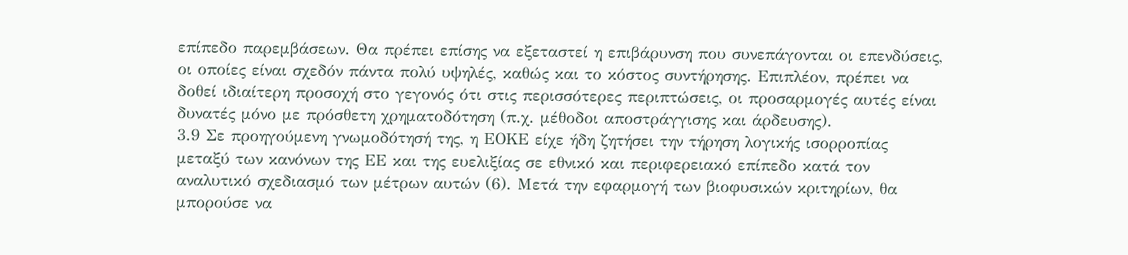επίπεδο παρεμβάσεων. Θα πρέπει επίσης να εξεταστεί η επιβάρυνση που συνεπάγονται οι επενδύσεις, οι οποίες είναι σχεδόν πάντα πολύ υψηλές, καθώς και το κόστος συντήρησης. Επιπλέον, πρέπει να δοθεί ιδιαίτερη προσοχή στο γεγονός ότι στις περισσότερες περιπτώσεις, οι προσαρμογές αυτές είναι δυνατές μόνο με πρόσθετη χρηματοδότηση (π.χ. μέθοδοι αποστράγγισης και άρδευσης).
3.9 Σε προηγούμενη γνωμοδότησή της, η ΕΟΚΕ είχε ήδη ζητήσει την τήρηση λογικής ισορροπίας μεταξύ των κανόνων της ΕΕ και της ευελιξίας σε εθνικό και περιφερειακό επίπεδο κατά τον αναλυτικό σχεδιασμό των μέτρων αυτών (6). Μετά την εφαρμογή των βιοφυσικών κριτηρίων, θα μπορούσε να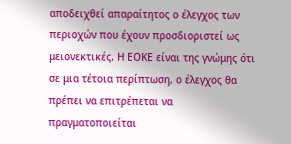αποδειχθεί απαραίτητος ο έλεγχος των περιοχών που έχουν προσδιοριστεί ως μειονεκτικές. Η ΕΟΚΕ είναι της γνώμης ότι σε μια τέτοια περίπτωση, ο έλεγχος θα πρέπει να επιτρέπεται να πραγματοποιείται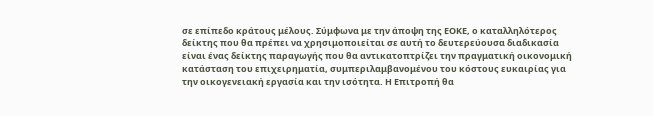σε επίπεδο κράτους μέλους. Σύμφωνα με την άποψη της ΕΟΚΕ, ο καταλληλότερος δείκτης που θα πρέπει να χρησιμοποιείται σε αυτή το δευτερεύουσα διαδικασία είναι ένας δείκτης παραγωγής που θα αντικατοπτρίζει την πραγματική οικονομική κατάσταση του επιχειρηματία, συμπεριλαμβανομένου του κόστους ευκαιρίας για την οικογενειακή εργασία και την ισότητα. Η Επιτροπή θα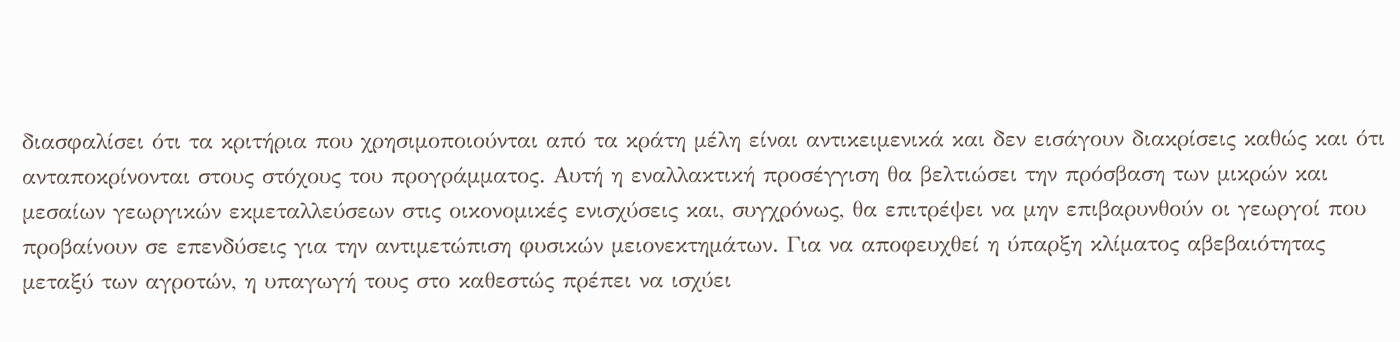διασφαλίσει ότι τα κριτήρια που χρησιμοποιούνται από τα κράτη μέλη είναι αντικειμενικά και δεν εισάγουν διακρίσεις καθώς και ότι ανταποκρίνονται στους στόχους του προγράμματος. Αυτή η εναλλακτική προσέγγιση θα βελτιώσει την πρόσβαση των μικρών και μεσαίων γεωργικών εκμεταλλεύσεων στις οικονομικές ενισχύσεις και, συγχρόνως, θα επιτρέψει να μην επιβαρυνθούν οι γεωργοί που προβαίνουν σε επενδύσεις για την αντιμετώπιση φυσικών μειονεκτημάτων. Για να αποφευχθεί η ύπαρξη κλίματος αβεβαιότητας μεταξύ των αγροτών, η υπαγωγή τους στο καθεστώς πρέπει να ισχύει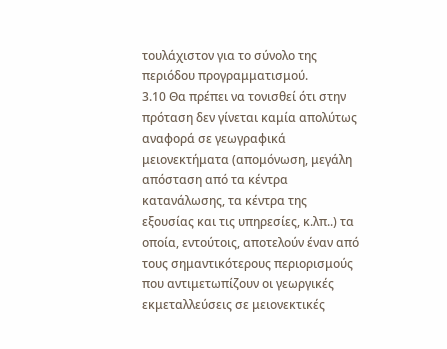τουλάχιστον για το σύνολο της περιόδου προγραμματισμού.
3.10 Θα πρέπει να τονισθεί ότι στην πρόταση δεν γίνεται καμία απολύτως αναφορά σε γεωγραφικά μειονεκτήματα (απομόνωση, μεγάλη απόσταση από τα κέντρα κατανάλωσης, τα κέντρα της εξουσίας και τις υπηρεσίες, κ.λπ..) τα οποία, εντούτοις, αποτελούν έναν από τους σημαντικότερους περιορισμούς που αντιμετωπίζουν οι γεωργικές εκμεταλλεύσεις σε μειονεκτικές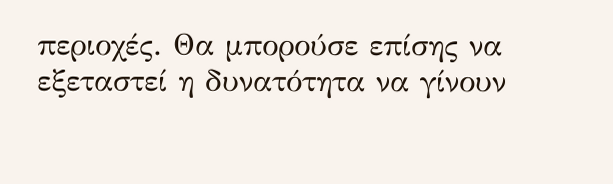περιοχές. Θα μπορούσε επίσης να εξεταστεί η δυνατότητα να γίνουν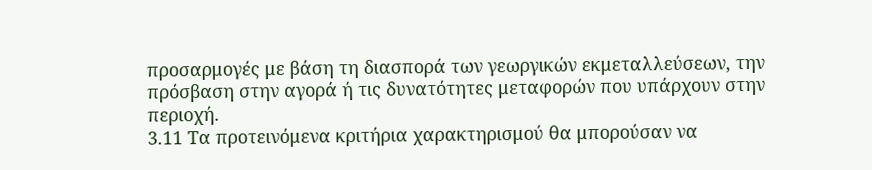προσαρμογές με βάση τη διασπορά των γεωργικών εκμεταλλεύσεων, την πρόσβαση στην αγορά ή τις δυνατότητες μεταφορών που υπάρχουν στην περιοχή.
3.11 Τα προτεινόμενα κριτήρια χαρακτηρισμού θα μπορούσαν να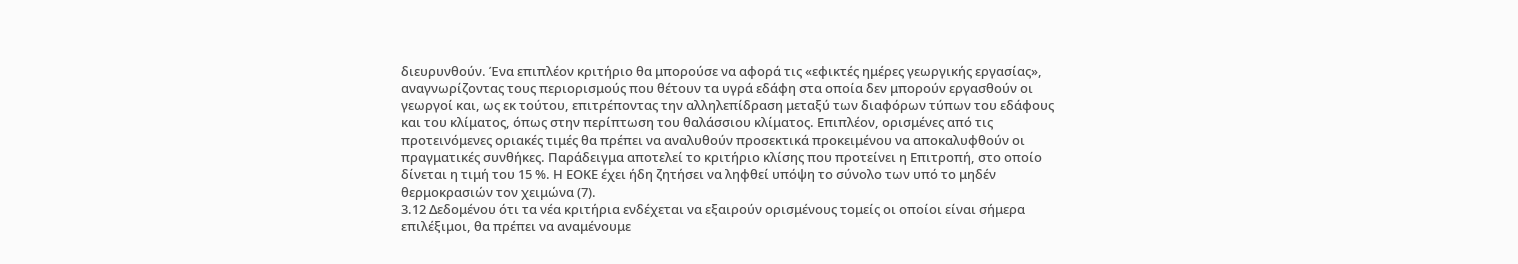διευρυνθούν. Ένα επιπλέον κριτήριο θα μπορούσε να αφορά τις «εφικτές ημέρες γεωργικής εργασίας», αναγνωρίζοντας τους περιορισμούς που θέτουν τα υγρά εδάφη στα οποία δεν μπορούν εργασθούν οι γεωργοί και, ως εκ τούτου, επιτρέποντας την αλληλεπίδραση μεταξύ των διαφόρων τύπων του εδάφους και του κλίματος, όπως στην περίπτωση του θαλάσσιου κλίματος. Επιπλέον, ορισμένες από τις προτεινόμενες οριακές τιμές θα πρέπει να αναλυθούν προσεκτικά προκειμένου να αποκαλυφθούν οι πραγματικές συνθήκες. Παράδειγμα αποτελεί το κριτήριο κλίσης που προτείνει η Επιτροπή, στο οποίο δίνεται η τιμή του 15 %. Η ΕΟΚΕ έχει ήδη ζητήσει να ληφθεί υπόψη το σύνολο των υπό το μηδέν θερμοκρασιών τον χειμώνα (7).
3.12 Δεδομένου ότι τα νέα κριτήρια ενδέχεται να εξαιρούν ορισμένους τομείς οι οποίοι είναι σήμερα επιλέξιμοι, θα πρέπει να αναμένουμε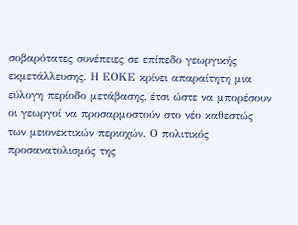σοβαρότατες συνέπειες σε επίπεδο γεωργικής εκμετάλλευσης. Η ΕΟΚΕ κρίνει απαραίτητη μια εύλογη περίοδο μετάβασης, έτσι ώστε να μπορέσουν οι γεωργοί να προσαρμοστούν στο νέο καθεστώς των μειονεκτικών περιοχών. Ο πολιτικός προσανατολισμός της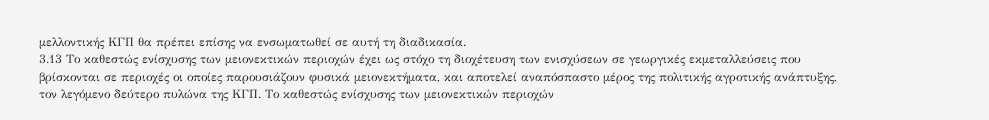μελλοντικής ΚΓΠ θα πρέπει επίσης να ενσωματωθεί σε αυτή τη διαδικασία.
3.13 Το καθεστώς ενίσχυσης των μειονεκτικών περιοχών έχει ως στόχο τη διοχέτευση των ενισχύσεων σε γεωργικές εκμεταλλεύσεις που βρίσκονται σε περιοχές οι οποίες παρουσιάζουν φυσικά μειονεκτήματα, και αποτελεί αναπόσπαστο μέρος της πολιτικής αγροτικής ανάπτυξης, τον λεγόμενο δεύτερο πυλώνα της ΚΓΠ. Το καθεστώς ενίσχυσης των μειονεκτικών περιοχών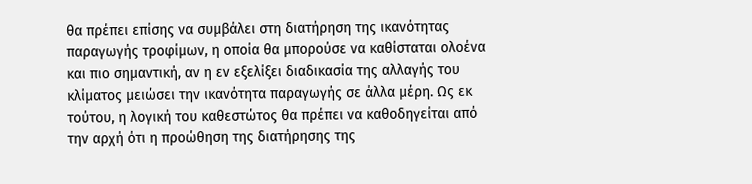θα πρέπει επίσης να συμβάλει στη διατήρηση της ικανότητας παραγωγής τροφίμων, η οποία θα μπορούσε να καθίσταται ολοένα και πιο σημαντική, αν η εν εξελίξει διαδικασία της αλλαγής του κλίματος μειώσει την ικανότητα παραγωγής σε άλλα μέρη. Ως εκ τούτου, η λογική του καθεστώτος θα πρέπει να καθοδηγείται από την αρχή ότι η προώθηση της διατήρησης της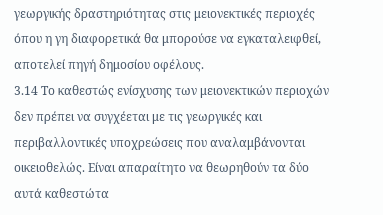γεωργικής δραστηριότητας στις μειονεκτικές περιοχές όπου η γη διαφορετικά θα μπορούσε να εγκαταλειφθεί, αποτελεί πηγή δημοσίου οφέλους.
3.14 Το καθεστώς ενίσχυσης των μειονεκτικών περιοχών δεν πρέπει να συγχέεται με τις γεωργικές και περιβαλλοντικές υποχρεώσεις που αναλαμβάνονται οικειοθελώς. Είναι απαραίτητο να θεωρηθούν τα δύο αυτά καθεστώτα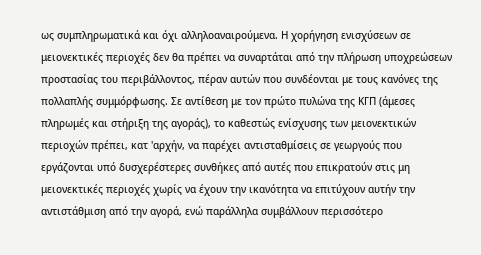ως συμπληρωματικά και όχι αλληλοαναιρούμενα. Η χορήγηση ενισχύσεων σε μειονεκτικές περιοχές δεν θα πρέπει να συναρτάται από την πλήρωση υποχρεώσεων προστασίας του περιβάλλοντος, πέραν αυτών που συνδέονται με τους κανόνες της πολλαπλής συμμόρφωσης. Σε αντίθεση με τον πρώτο πυλώνα της ΚΓΠ (άμεσες πληρωμές και στήριξη της αγοράς), το καθεστώς ενίσχυσης των μειονεκτικών περιοχών πρέπει, κατ 'αρχήν, να παρέχει αντισταθμίσεις σε γεωργούς που εργάζονται υπό δυσχερέστερες συνθήκες από αυτές που επικρατούν στις μη μειονεκτικές περιοχές χωρίς να έχουν την ικανότητα να επιτύχουν αυτήν την αντιστάθμιση από την αγορά, ενώ παράλληλα συμβάλλουν περισσότερο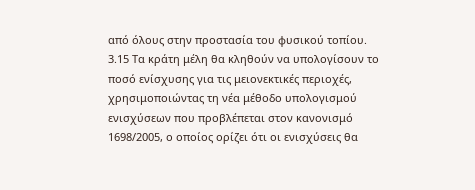από όλους στην προστασία του φυσικού τοπίου.
3.15 Τα κράτη μέλη θα κληθούν να υπολογίσουν το ποσό ενίσχυσης για τις μειονεκτικές περιοχές, χρησιμοποιώντας τη νέα μέθοδο υπολογισμού ενισχύσεων που προβλέπεται στον κανονισμό 1698/2005, ο οποίος ορίζει ότι οι ενισχύσεις θα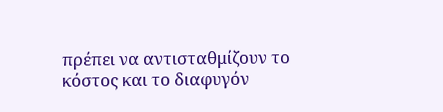πρέπει να αντισταθμίζουν το κόστος και το διαφυγόν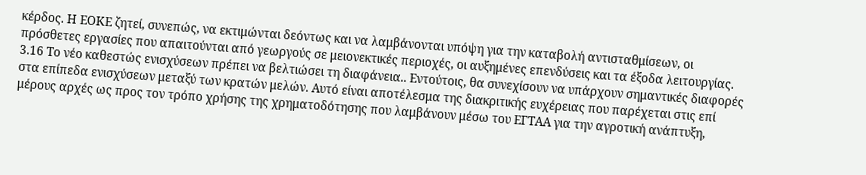κέρδος. Η ΕΟΚΕ ζητεί, συνεπώς, να εκτιμώνται δεόντως και να λαμβάνονται υπόψη για την καταβολή αντισταθμίσεων, οι πρόσθετες εργασίες που απαιτούνται από γεωργούς σε μειονεκτικές περιοχές, οι αυξημένες επενδύσεις και τα έξοδα λειτουργίας.
3.16 Το νέο καθεστώς ενισχύσεων πρέπει να βελτιώσει τη διαφάνεια.. Εντούτοις, θα συνεχίσουν να υπάρχουν σημαντικές διαφορές στα επίπεδα ενισχύσεων μεταξύ των κρατών μελών. Αυτό είναι αποτέλεσμα της διακριτικής ευχέρειας που παρέχεται στις επί μέρους αρχές ως προς τον τρόπο χρήσης της χρηματοδότησης που λαμβάνουν μέσω του ΕΓΤΑΑ για την αγροτική ανάπτυξη,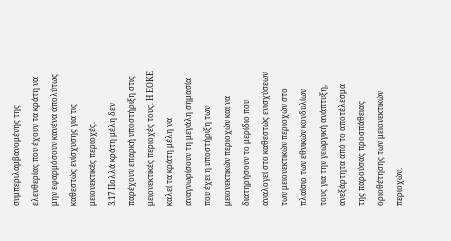συμπεριλαμβανομένης της ελευθερίας που έχουν τα κράτη να μην εφαρμόσουν κανένα απολύτως καθεστώς ενίσχυσης για τις μειονεκτικές περιοχές.
3.17 Πολλά κράτη μέλη δεν παρέχουν επαρκή υποστήριξη στις μειονεκτικές περιοχές τους. Η ΕΟΚΕ καλεί τα κράτη μέλη να αναγνωρίσουν τη μεγάλη σημασία που έχει η υποστήριξη των μειονεκτικών περιοχών και να διατηρήσουν το μερίδιο που αναλογεί στο καθεστώς ενισχύσεων των μειονεκτικών περιοχών στο πλαίσιο των εθνικών κονδυλίων τους για την γεωργική ανάπτυξη, ανεξάρτητα από το αποτέλεσμα της παρούσας προσπάθειας οριοθέτησης των μειονεκτικών περιοχών.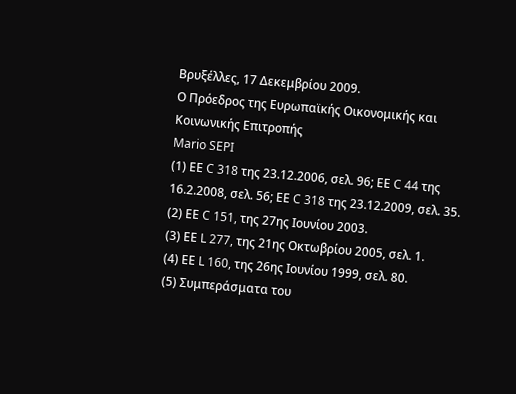Βρυξέλλες, 17 Δεκεμβρίου 2009.
Ο Πρόεδρος της Ευρωπαϊκής Οικονομικής και Κοινωνικής Επιτροπής
Mario SEPI
(1) ΕΕ C 318 της 23.12.2006, σελ. 96; ΕΕ C 44 της 16.2.2008, σελ. 56; ΕΕ C 318 της 23.12.2009, σελ. 35.
(2) ΕΕ C 151, της 27ης Ιουνίου 2003.
(3) ΕΕ L 277, της 21ης Οκτωβρίου 2005, σελ. 1.
(4) ΕΕ L 160, της 26ης Ιουνίου 1999, σελ. 80.
(5) Συμπεράσματα του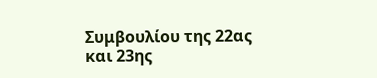Συμβουλίου της 22ας και 23ης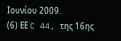Ιουνίου 2009.
(6) ΕΕ C 44, της 16ης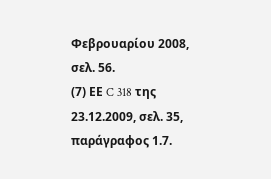Φεβρουαρίου 2008, σελ. 56.
(7) ΕΕ C 318 της 23.12.2009, σελ. 35, παράγραφος 1.7.